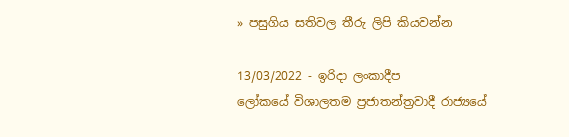» පසුගිය සතිවල තීරු ලිපි කියවන්න

13/03/2022 - ඉරිදා ලංකාදීප
ලෝකයේ විශාලතම ප්‍රජාතන්ත්‍රවාදී රාජ්‍යයේ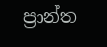ප්‍රාන්ත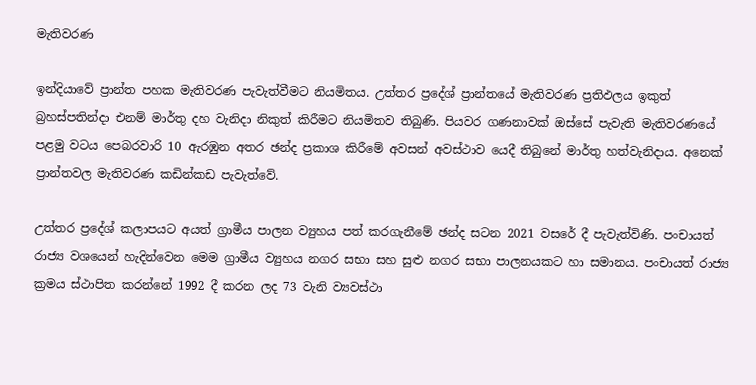මැතිවරණ

ඉන්දියාවේ ප්‍රාන්ත පහක මැතිවරණ පැවැත්වීමට නියමිතය. උත්තර ප්‍රදේශ් ප්‍රාන්තයේ මැතිවරණ ප්‍රතිඵලය ඉකුත් බ්‍රහස්පතින්දා එනම් මාර්තු දහ වැනිදා නිකුත් කිරීමට නියමිතව තිබුණි. පියවර ගණනාවක් ඔස්සේ පැවැති මැතිවරණයේ පළමු වටය පෙබරවාරි 10 ඇරඹුන අතර ඡන්ද ප්‍රකාශ කිරීමේ අවසන් අවස්ථාව යෙදී තිබුනේ මාර්තු හත්වැනිදාය. අනෙක් ප්‍රාන්තවල මැතිවරණ කඩින්කඩ පැවැත්වේ.

උත්තර ප්‍රදේශ් කලාපයට අයත් ග්‍රාමීය පාලන ව්‍යුහය පත් කරගැනීමේ ඡන්ද සටන 2021 වසරේ දී පැවැත්විණි. පංචායත් රාජ්‍ය වශයෙන් හැදින්වෙන මෙම ග්‍රාමීය ව්‍යුහය නගර සභා සහ සුළු නගර සභා පාලනයකට හා සමානය. පංචායත් රාජ්‍ය ක්‍රමය ස්ථාපිත කරන්නේ 1992 දී කරන ලද 73 වැනි ව්‍යවස්ථා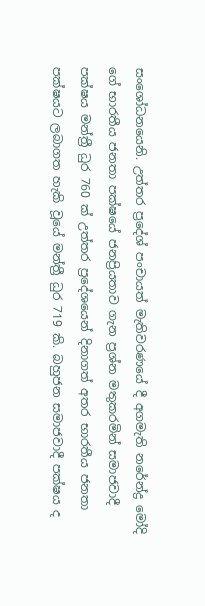සංශෝධනයෙනි. උත්තර ප්‍රදේශ් පංචායත් මැතිවරණයේ දී අගමැති නරේන්ද්‍ර මෝදි ගේ භාරතීය ජනතා පක්ෂයේ ජනප්‍රියතාව ගැන ප්‍රශ්න මතුකරමින් සමාජවාදී පක්ෂය මන්ත්‍රී ධුර 760 ක් උත්තර ප්‍රදේශයෙන් දිනාගත් අතර භාරතීය ජනතා පක්ෂයට ලබාගත හැකි වූයේ මන්ත්‍රී ධුර 719 කි. බහුජන සමාජවාදී පක්ෂය ද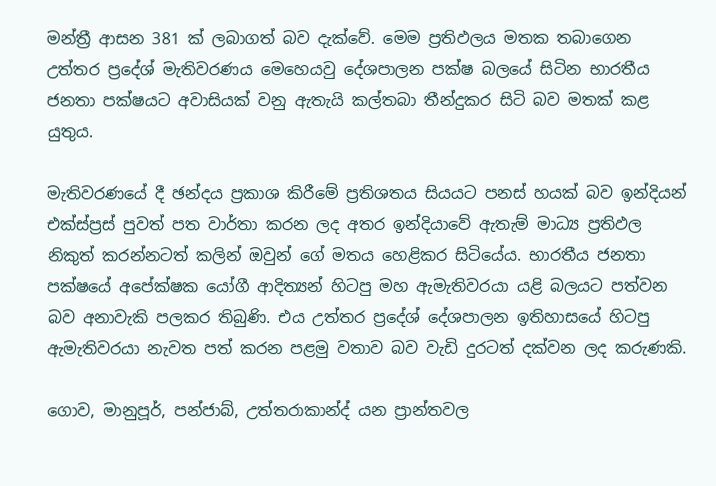මන්ත්‍රී ආසන 381 ක් ලබාගත් බව දැක්වේ. මෙම ප්‍රතිඵලය මතක තබාගෙන උත්තර ප්‍රදේශ් මැතිවරණය මෙහෙයවු දේශපාලන පක්ෂ බලයේ සිටින භාරතීය ජනතා පක්ෂයට අවාසියක් වනු ඇතැයි කල්තබා තීන්දුකර සිටි බව මතක් කළ යුතුය.

මැතිවරණයේ දී ඡන්දය ප්‍රකාශ කිරීමේ ප්‍රතිශතය සියයට පනස් හයක් බව ඉන්දියන් එක්ස්ප්‍රස් පුවත් පත වාර්තා කරන ලද අතර ඉන්දියාවේ ඇතැම් මාධ්‍ය ප්‍රතිඵල නිකුත් කරන්නටත් කලින් ඔවුන් ගේ මතය හෙළිකර සිටියේය. භාරතීය ජනතා පක්ෂයේ අපේක්ෂක යෝගී ආදිත්‍යන් හිටපු මහ ඇමැතිවරයා යළි බලයට පත්වන බව අනාවැකි පලකර තිබුණි. එය උත්තර ප්‍රදේශ් දේශපාලන ඉතිහාසයේ හිටපු ඇමැතිවරයා නැවත පත් කරන පළමු වතාව බව වැඩි දුරටත් දක්වන ලද කරුණකි.

ගොව, මානුපූර්, පන්ජාබ්, උත්තරාකාන්ද් යන ප්‍රාන්තවල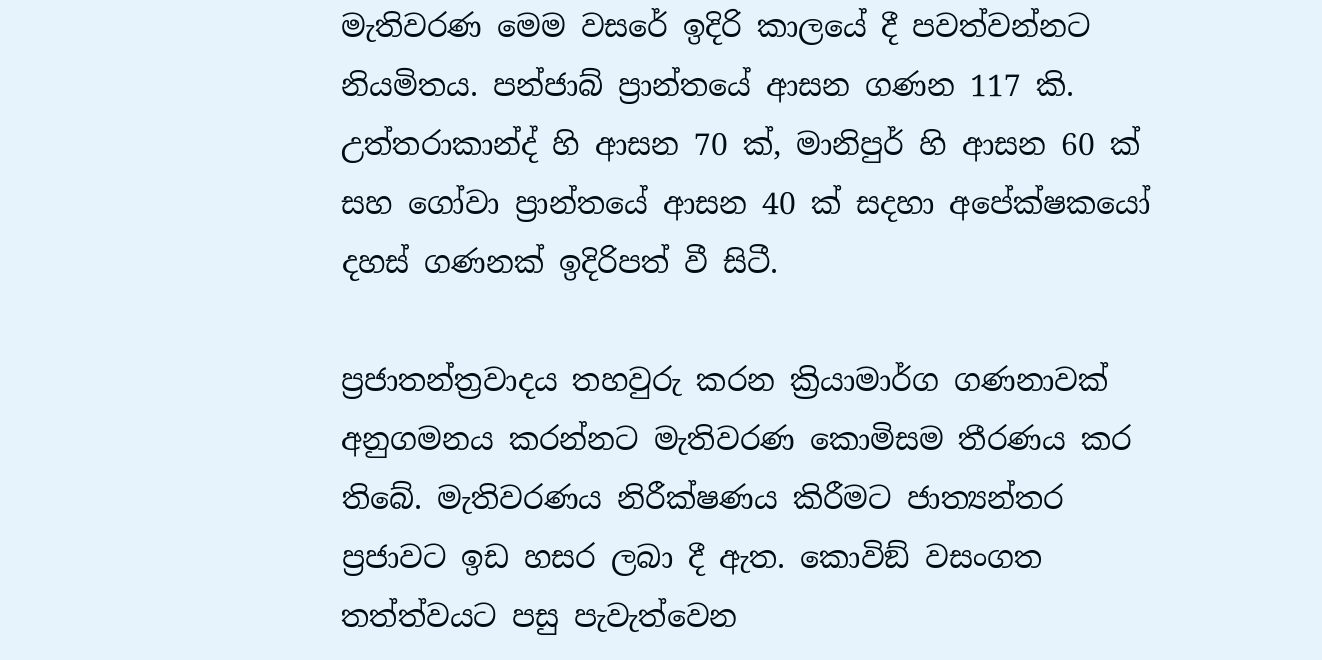මැතිවරණ මෙම වසරේ ඉදිරි කාලයේ දී පවත්වන්නට නියමිතය. පන්ජාබ් ප්‍රාන්තයේ ආසන ගණන 117 කි. උත්තරාකාන්ද් හි ආසන 70 ක්, මානිපුර් හි ආසන 60 ක් සහ ගෝවා ප්‍රාන්තයේ ආසන 40 ක් සදහා අපේක්ෂකයෝ දහස් ගණනක් ඉදිරිපත් වී සිටී.

ප්‍රජාතන්ත්‍රවාදය තහවුරු කරන ක්‍රියාමාර්ග ගණනාවක් අනුගමනය කරන්නට මැතිවරණ කොමිසම තීරණය කර තිබේ. මැතිවරණය නිරීක්ෂණය කිරීමට ජාත්‍යන්තර ප්‍රජාවට ඉඩ හසර ලබා දී ඇත. කොවිඞ් වසංගත තත්ත්වයට පසු පැවැත්වෙන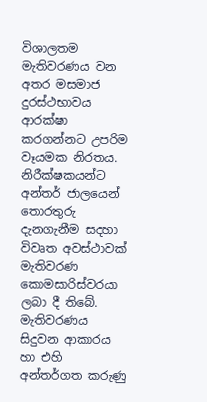විශාලතම මැතිවරණය වන අතර මසමාජ දුරස්ථභාවය ආරක්ෂා කරගන්නට උපරිම වෑයමක නිරතය. නිරීක්ෂකයන්ට අන්තර් ජාලයෙන් තොරතුරු දැනගැනීම සදහා විවෘත අවස්ථාවක් මැතිවරණ කොමසාරිස්වරයා ලබා දී තිබේ. මැතිවරණය සිදුවන ආකාරය හා එහි අන්තර්ගත කරුණු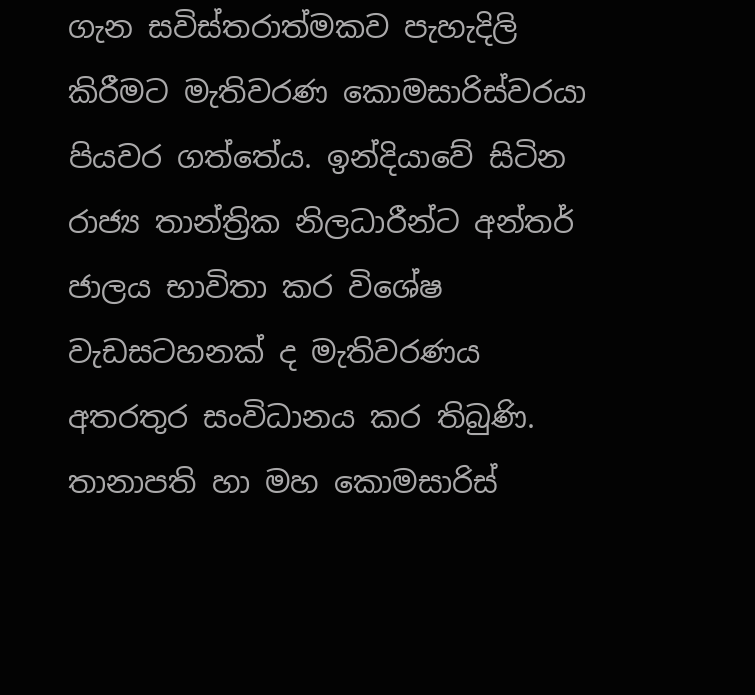ගැන සවිස්තරාත්මකව පැහැදිලි කිරීමට මැතිවරණ කොමසාරිස්වරයා පියවර ගත්තේය. ඉන්දියාවේ සිටින රාජ්‍ය තාන්ත්‍රික නිලධාරීන්ට අන්තර් ජාලය භාවිතා කර විශේෂ වැඩසටහනක් ද මැතිවරණය අතරතුර සංවිධානය කර තිබුණි. තානාපති හා මහ කොමසාරිස්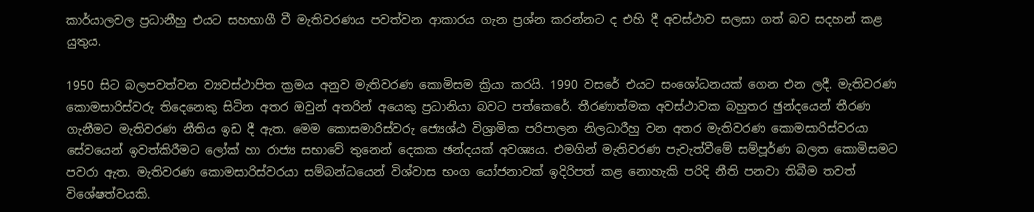කාර්යාලවල ප්‍රධානීහු එයට සහභාගී වී මැතිවරණය පවත්වන ආකාරය ගැන ප්‍රශ්න කරන්නට ද එහි දී අවස්ථාව සලසා ගත් බව සදහන් කළ යුතුය.

1950 සිට බලපවත්වන ව්‍යවස්ථාපිත ක්‍රමය අනුව මැතිවරණ කොමිසම ක්‍රියා කරයි. 1990 වසරේ එයට සංශෝධනයක් ගෙන එන ලදී. මැතිවරණ කොමසාරිස්වරු තිදෙනෙකු සිටින අතර ඔවුන් අතරින් අයෙකු ප්‍රධානියා බවට පත්කෙරේ. තීරණාත්මක අවස්ථාවක බහුතර ඡුන්දයෙන් තීරණ ගැනීමට මැතිවරණ නීතිය ඉඩ දී ඇත. මෙම කොසමාරිස්වරු ජ්‍යෙශ්ඨ විශ්‍රාමික පරිපාලන නිලධාරීහු වන අතර මැතිවරණ කොමසාරිස්වරයා සේවයෙන් ඉවත්කිරීමට ලෝක් හා රාජ්‍ය සභාවේ තුනෙන් දෙකක ඡන්දයක් අවශ්‍යය. එමගින් මැතිවරණ පැවැත්වීමේ සම්පූර්ණ බලත කොමිසමට පවරා ඇත. මැතිවරණ කොමසාරිස්වරයා සම්බන්ධයෙන් විශ්වාස භංග යෝජනාවක් ඉදිරිපත් කළ නොහැකි පරිදි නීති පනවා තිබීම තවත් විශේෂත්වයකි.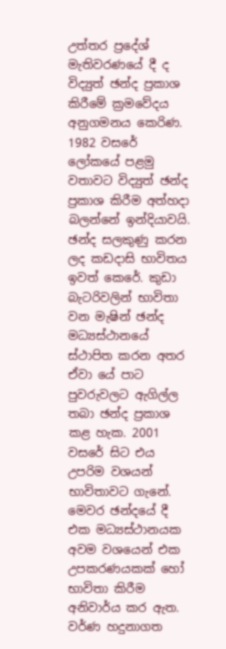උත්තර ප්‍රදේශ් මැතිවරණයේ දී ද විද්‍යුත් ඡන්ද ප්‍රකාශ කිරීමේ ක්‍රමවේදය අනුගමනය කෙරිණ. 1982 වසරේ ලෝකයේ පළමු වතාවට විද්‍යුත් ඡන්ද ප්‍රකාශ කිරීම අත්හදා බලන්නේ ඉන්දියාවයි. ඡන්ද සලකුණු කරන ලද කඩදාසි භාවිතය ඉවත් කෙරේ. කුඩා බැටරිවලින් භාවිතා වන මැෂින් ඡන්ද මධ්‍යස්ථානයේ ස්ථාපිත කරන අතර ඒවා යේ පාට පුවරුවලට ඇගිල්ල තබා ඡන්ද ප්‍රකාශ කළ හැක. 2001 වසරේ සිට එය උපරිම වශයන් භාවිතාවට ගැනේ. මෙවර ඡන්දයේ දී එක මධ්‍යස්ථානයක අවම වශයෙන් එක උපකරණයකක් හෝ භාවිතා කිරීම අනිවාර්ය කර ඇත. වර්ණ හදුනාගත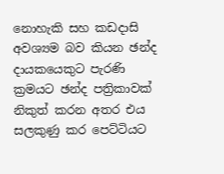නොහැකි සහ කඩදාසි අවශ්‍යම බව කියන ඡන්ද දායකයෙකුට පැරණි ක්‍රමයට ඡන්ද පත්‍රිකාවක් නිකුත් කරන අතර එය සලකුණු කර පෙට්ටියට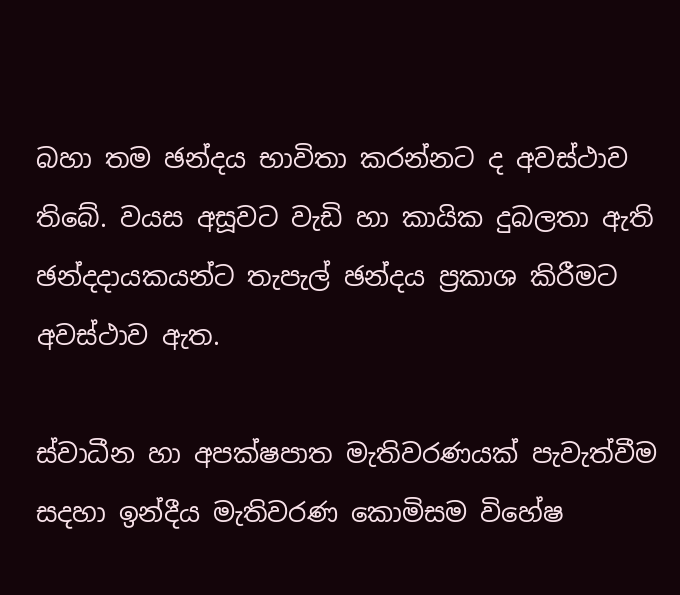බහා තම ඡන්දය භාවිතා කරන්නට ද අවස්ථාව තිබේ. වයස අසූවට වැඩි හා කායික දුබලතා ඇති ඡන්දදායකයන්ට තැපැල් ඡන්දය ප්‍රකාශ කිරීමට අවස්ථාව ඇත.

ස්වාධීන හා අපක්ෂපාත මැතිවරණයක් පැවැත්වීම සදහා ඉන්දීය මැතිවරණ කොමිසම විහේෂ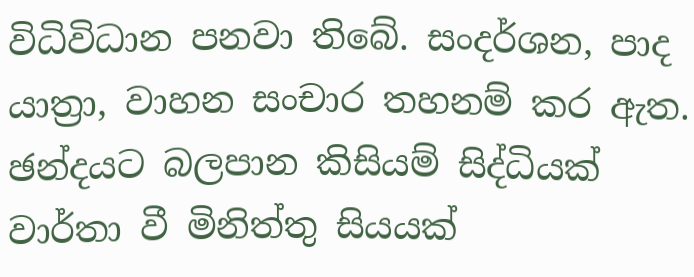විධිවිධාන පනවා තිබේ. සංදර්ශන, පාද යාත්‍රා, වාහන සංචාර තහනම් කර ඇත. ඡන්දයට බලපාන කිසියම් සිද්ධියක් වාර්තා වී මිනිත්තු සියයක්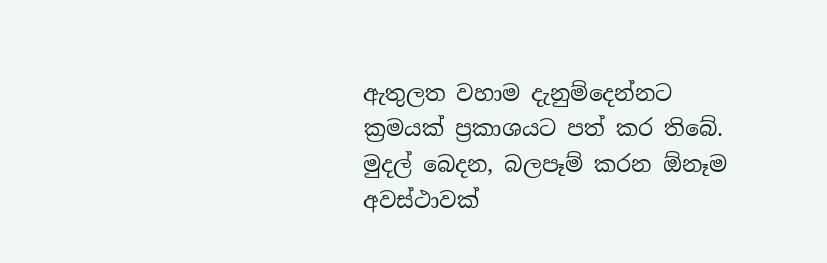ඇතුලත වහාම දැනුම්දෙන්නට ක්‍රමයක් ප්‍රකාශයට පත් කර තිබේ. මුදල් බෙදන, බලපෑම් කරන ඕනෑම අවස්ථාවක්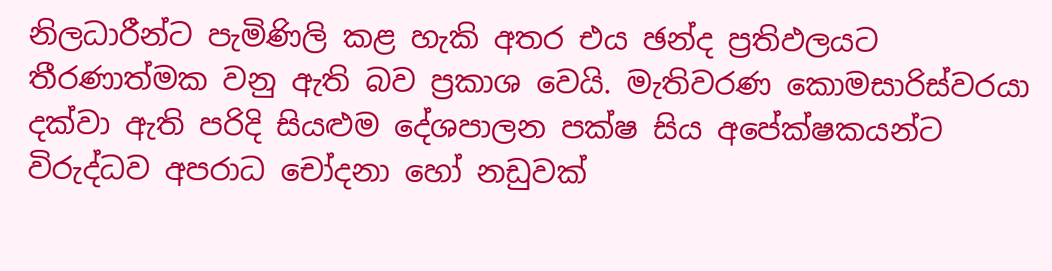නිලධාරීන්ට පැමිණිලි කළ හැකි අතර එය ඡන්ද ප්‍රතිඵලයට තීරණාත්මක වනු ඇති බව ප්‍රකාශ වෙයි. මැතිවරණ කොමසාරිස්වරයා දක්වා ඇති පරිදි සියළුම දේශපාලන පක්ෂ සිය අපේක්ෂකයන්ට විරුද්ධව අපරාධ චෝදනා හෝ නඩුවක්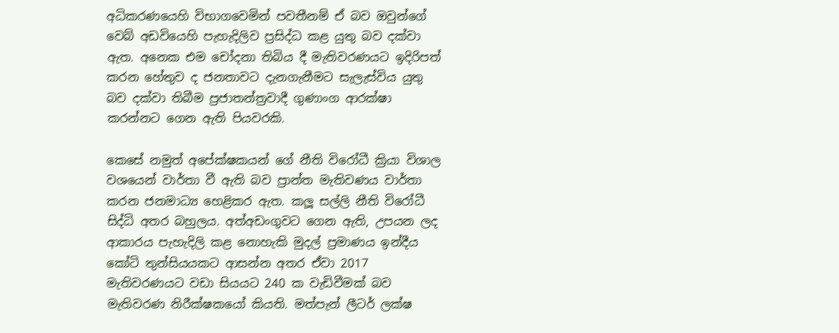අධිකරණයෙහි විභාගවෙමින් පවතීනම් ඒ බව ඔවුන්ගේ වෙබ් අඩවියෙහි පැහැදිලිව ප්‍රසිද්ධ කළ යුතු බව දක්වා ඇත. අනෙක එම චෝදනා තිබිය දී මැතිවරණයට ඉදිරිපත් කරන හේතුව ද ජනතාවට දැනගැනීමට සැලැස්විය යුතු බව දක්වා තිබීම ප්‍රජාතන්ත්‍රවාදී ගුණාංග ආරක්ෂා කරන්නට ගෙන ඇති පියවරකි.

කෙසේ නමුත් අපේක්ෂකයන් ගේ නීති විරෝධී ක්‍රියා විශාල වශයෙන් වාර්තා වී ඇති බව ප්‍රාන්ත මැතිවණය වාර්තා කරන ජනමාධ්‍ය හෙළිකර ඇත. කලූ සල්ලි නීති විරෝධී සිද්ධි අතර බහුලය. අත්අඩංගුවට ගෙන ඇති, උපයන ලද ආකාරය පැහැදිලි කළ නොහැකි මුදල් ප්‍රමාණය ඉන්දීය කෝටි තුන්සියයකට ආසන්න අතර ඒවා 2017 මැතිවරණයට වඩා සියයට 240 ක වැඩිවීමක් බව මැතිවරණ නිරීක්ෂකයෝ කියති. මත්පැන් ලීටර් ලක්ෂ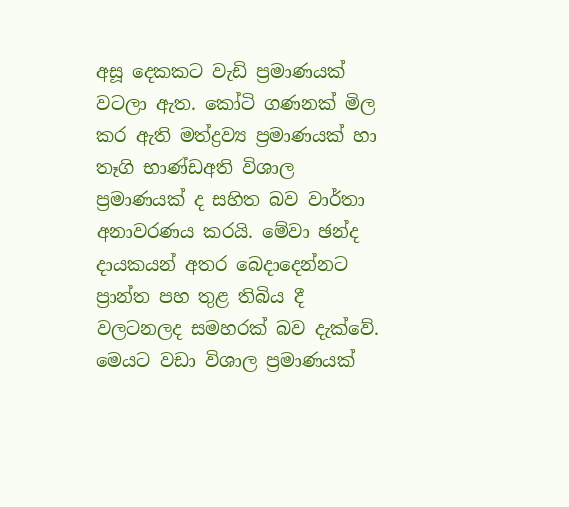අසූ දෙකකට වැඩි ප්‍රමාණයක් වටලා ඇත. කෝටි ගණනක් මිල කර ඇති මත්ද්‍රව්‍ය ප්‍රමාණයක් හා තෑගි භාණ්ඩඅති විශාල ප්‍රමාණයක් ද සහිත බව වාර්තා අනාවරණය කරයි. මේවා ඡන්ද දායකයන් අතර බෙදාදෙන්නට ප්‍රාන්ත පහ තුළ තිබිය දී වලටනලද සමහරක් බව දැක්වේ. මෙයට වඩා විශාල ප්‍රමාණයක්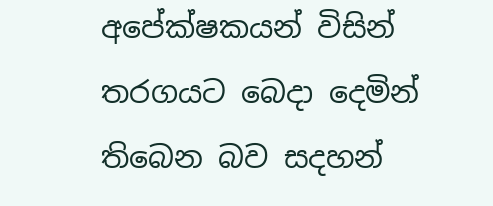අපේක්ෂකයන් විසින් තරගයට බෙදා දෙමින් තිබෙන බව සදහන්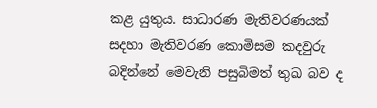කළ යුතුය. සාධාරණ මැතිවරණයක් සදහා මැතිවරණ කොමිසම කදවුරු බදින්නේ මෙවැනි පසුබිමත් තුඛ බව ද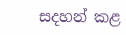සදහන් කළ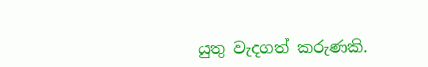යුතු වැදගත් කරුණකි.